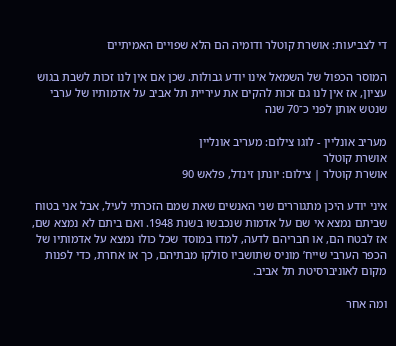די לצביעות: אושרת קוטלר ודומיה הם הלא שפויים האמיתיים

המוסר הכפול של השמאל אינו יודע גבולות. שכן אם אין לנו זכות לשבת בגוש עציון, אז אין לנו גם זכות להקים את עיריית תל אביב על אדמותיו של ערבי שנטש אותן לפני כ־70 שנה

מעריב אונליין - לוגו צילום: מעריב אונליין
אושרת קוטלר
אושרת קוטלר | צילום: יונתן זינדל, פלאש 90

איני יודע היכן מתגוררים שני האנשים שאת שמם הזכרתי לעיל, אבל אני בטוח שביתם נמצא אי שם על אדמות שנכבשו בשנת 1948. ואם ביתם לא נמצא שם, אז לבטח הם, או חבריהם לדעה, למדו במוסד שכל כולו נמצא על אדמותיו של הכפר הערבי שייח’ מוניס שתושביו סולקו מבתיהם, כך או אחרת, כדי לפנות מקום לאוניברסיטת תל אביב.

ומה אחר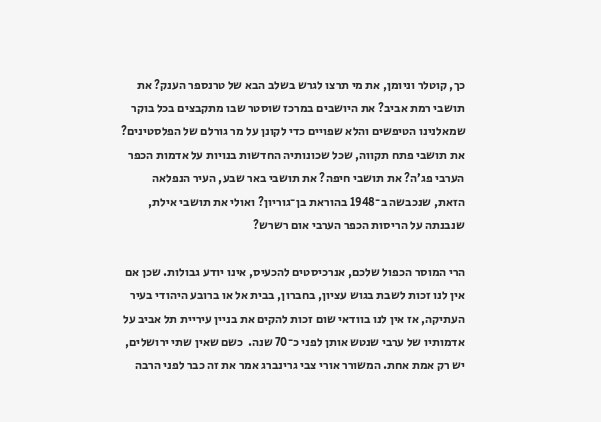כך, קוטלר וניומן, את מי תרצו לגרש בשלב הבא של טרנספר הענק? את תושבי רמת אביב? את היושבים במרכז שוסטר שבו מתקבצים בכל בוקר שמאלנינו הטיפשים והלא שפויים כדי לקונן על מר גורלם של הפלסטינים? את תושבי פתח תקווה, שכל שכונותיה החדשות בנויות על אדמות הכפר הערבי פג’ה? את תושבי חיפה? את תושבי באר שבע, העיר הנפלאה הזאת, שנכבשה ב־1948 בהוראת בן־גוריון? ואולי את תושבי אילת, שנבנתה על הריסות הכפר הערבי אום רשרש?

הרי המוסר הכפול שלכם, אנרכיסטים להכעיס, אינו יודע גבולות. שכן אם אין לנו זכות לשבת בגוש עציון, בחברון, בבית אל או ברובע היהודי בעיר העתיקה, אז אין לנו בוודאי שום זכות להקים את בניין עיריית תל אביב על אדמותיו של ערבי שנטש אותן לפני כ־70 שנה.  כשם שאין שתי ירושלים, יש רק אמת אחת. המשורר אורי צבי גרינברג אמר את זה כבר לפני הרבה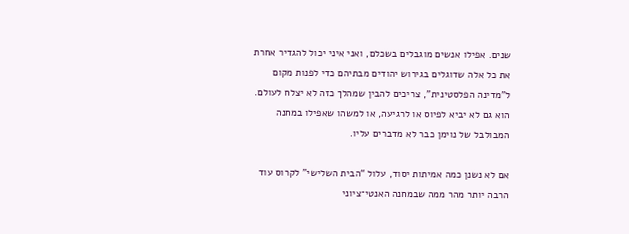שנים. אפילו אנשים מוגבלים בשכלם, ואני איני יכול להגדיר אחרת את כל אלה שדוגלים בגירוש יהודים מבתיהם כדי לפנות מקום ל”מדינה הפלסטינית”, צריכים להבין שמהלך כזה לא יצלח לעולם. הוא גם לא יביא לפיוס או לרגיעה, או למשהו שאפילו במחנה המבולבל של נוימן כבר לא מדברים עליו.

אם לא נשנן כמה אמיתות יסוד, עלול “הבית השלישי” לקרוס עוד הרבה יותר מהר ממה שבמחנה האנטי־ציוני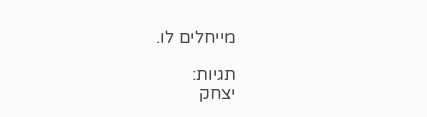מייחלים לו.

תגיות:
יצחק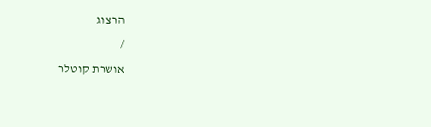הרצוג
/
אושרת קוטלר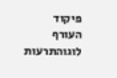פיקוד העורף לוגוהתרעות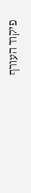פיקוד העורף